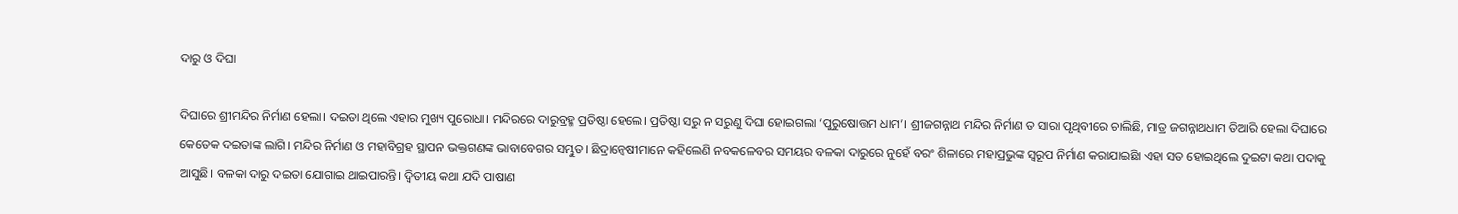ଦାରୁ ଓ ଦିଘା

ଦିଘାରେ ଶ୍ରୀମନ୍ଦିର ନିର୍ମାଣ ହେଲା। ଦଇତା ଥିଲେ ଏହାର ମୁଖ୍ୟ ପୁରୋଧା। ମନ୍ଦିରରେ ଦାରୁବ୍ରହ୍ମ ପ୍ରତିଷ୍ଠା ହେଲେ। ପ୍ରତିଷ୍ଠା ସରୁ ନ ସରୁଣୁ ଦିଘା ହୋଇଗଲା ‘ପୁରୁଷୋତ୍ତମ ଧାମ’। ଶ୍ରୀଜଗନ୍ନାଥ ମନ୍ଦିର ନିର୍ମାଣ ତ ସାରା ପୃଥିବୀରେ ଚାଲିଛି, ମାତ୍ର ଜଗନ୍ନାଥଧାମ ତିଆରି ହେଲା ଦିଘାରେ କେତେକ ଦଇତାଙ୍କ ଲାଗି। ମନ୍ଦିର ନିର୍ମାଣ ଓ ମହାବିଗ୍ରହ ସ୍ଥାପନ ଭକ୍ତଗଣଙ୍କ ଭାବାବେଗର ସମ୍ଭୁତ। ଛିଦ୍ରାନ୍ବେଷୀମାନେ କହିଲେଣି ନବକଳେବର ସମୟର ବଳକା ଦାରୁରେ ନୁହେଁ ବରଂ ଶିଳାରେ ମହାପ୍ରଭୁଙ୍କ ସ୍ବରୂପ ନିର୍ମାଣ କରାଯାଇଛିା ଏହା ସତ ହୋଇଥିଲେ ଦୁଇଟା କଥା ପଦାକୁ ଆସୁଛି। ବଳକା ଦାରୁ ଦଇତା ଯୋଗାଇ ଥାଇପାରନ୍ତି। ଦ୍ୱିତୀୟ କଥା ଯଦି ପାଷାଣ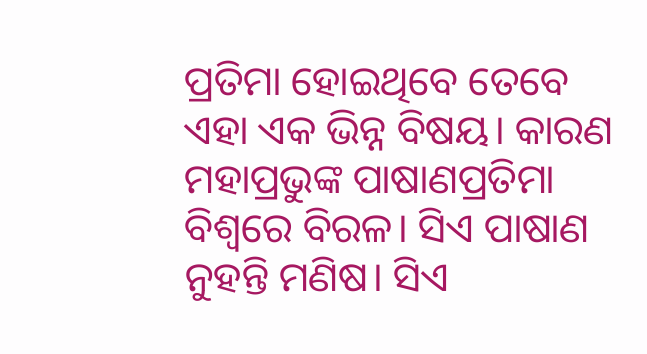ପ୍ରତିମା ହୋଇଥିବେ ତେବେ ଏହା ଏକ ଭିନ୍ନ ବିଷୟ। କାରଣ ମହାପ୍ରଭୁଙ୍କ ପାଷାଣପ୍ରତିମା ବିଶ୍ୱରେ ବିରଳ। ସିଏ ପାଷାଣ ନୁହନ୍ତି ମଣିଷ। ସିଏ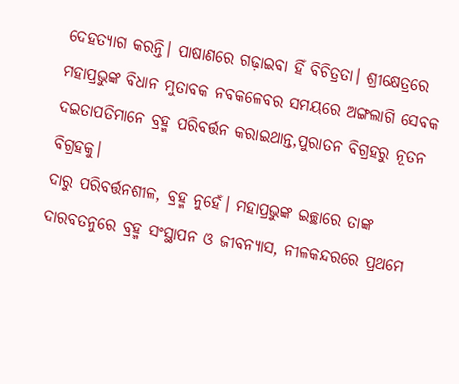ଦେହତ୍ୟାଗ କରନ୍ତି। ପାଷାଣରେ ଗଢ଼ାଇବା ହିଁ ବିଚିତ୍ରତା। ଶ୍ରୀକ୍ଷେତ୍ରରେ ମହାପ୍ରଭୁଙ୍କ ବିଧାନ ମୁତାବକ ନବକଳେବର ସମୟରେ ଅଙ୍ଗଲାଗି ସେବକ ଦଇତାପତିମାନେ ବ୍ରହ୍ମ ପରିବର୍ତ୍ତନ କରାଇଥାନ୍ତ,ପୁରାତନ ବିଗ୍ରହରୁ ନୂତନ ବିଗ୍ରହକୁ।
ଦାରୁ ପରିବର୍ତ୍ତନଶୀଳ, ବ୍ରହ୍ମ ନୁହେଁ। ମହାପ୍ରଭୁଙ୍କ ଇଚ୍ଛାରେ ତାଙ୍କ ଦାରବତନୁରେ ବ୍ରହ୍ମ ସଂସ୍ଥାପନ ଓ ଜୀବନ୍ୟାସ, ନୀଳକନ୍ଦରରେ ପ୍ରଥମେ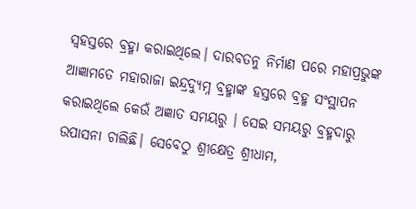ସ୍ବହସ୍ତରେ ବ୍ରହ୍ମା କରାଇଥିଲେ। ଦାରବତନୁ ନିର୍ମାଣ ପରେ ମହାପ୍ରଭୁଙ୍କ ଆଜ୍ଞାମତେ ମହାରାଜା ଇନ୍ଦ୍ରଦ୍ୟୁମ୍ନ ବ୍ରହ୍ମାଙ୍କ ହସ୍ତରେ ବ୍ରହ୍ମ ସଂସ୍ଥାପନ କରାଇଥିଲେ କେଉଁ ଅଜ୍ଞାତ ସମୟରୁ । ସେଇ ସମୟରୁ ବ୍ରହ୍ମଦାରୁ ଉପାସନା ଚାଲିଛି। ସେବେଠୁ ଶ୍ରୀକ୍ଷେତ୍ର ଶ୍ରୀଧାମ,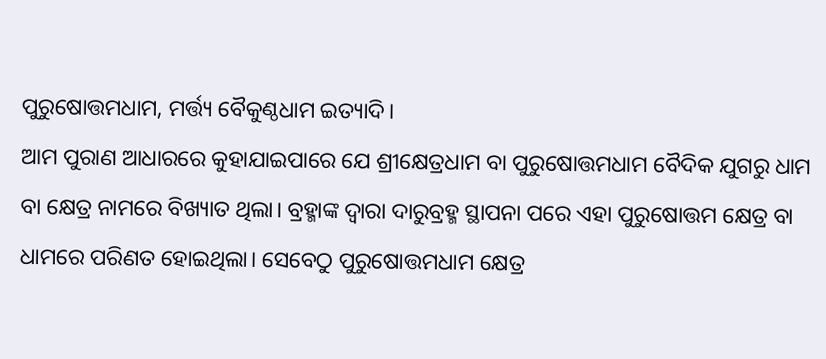ପୁରୁଷୋତ୍ତମଧାମ, ମର୍ତ୍ତ୍ୟ ବୈକୁଣ୍ଠଧାମ ଇତ୍ୟାଦି।
ଆମ ପୁରାଣ ଆଧାରରେ କୁହାଯାଇପାରେ ଯେ ଶ୍ରୀକ୍ଷେତ୍ରଧାମ ବା ପୁରୁଷୋତ୍ତମଧାମ ବୈଦିକ ଯୁଗରୁ ଧାମ ବା କ୍ଷେତ୍ର ନାମରେ ବିଖ୍ୟାତ ଥିଲା। ବ୍ରହ୍ମାଙ୍କ ଦ୍ୱାରା ଦାରୁବ୍ରହ୍ମ ସ୍ଥାପନା ପରେ ଏହା ପୁରୁଷୋତ୍ତମ କ୍ଷେତ୍ର ବା ଧାମରେ ପରିଣତ ହୋଇଥିଲା। ସେବେଠୁ ପୁରୁଷୋତ୍ତମଧାମ କ୍ଷେତ୍ର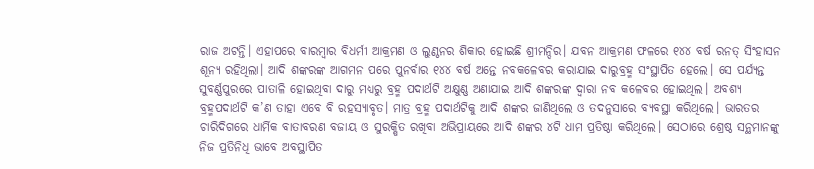ରାଜ ଅଟନ୍ତି। ଏହାପରେ ବାରମ୍ବାର ବିଧର୍ମୀ ଆକ୍ରମଣ ଓ ଲୁଣ୍ଠନର ଶିକାର ହୋଇଛି ଶ୍ରୀମନ୍ଦିର। ଯବନ ଆକ୍ରମଣ ଫଳରେ ୧୪୪ ବର୍ଷ ରନତ୍ ସିଂହାସନ ଶୂନ୍ୟ ରହିଥିଲା। ଆଦି ଶଙ୍କରଙ୍କ ଆଗମନ ପରେ ପୁନର୍ବାର ୧୪୪ ବର୍ଷ ଅନ୍ତେ ନବକଳେବର କରାଯାଇ ଦାରୁବ୍ରହ୍ମ ସଂସ୍ଥାପିତ ହେଲେ। ସେ ପର୍ଯ୍ୟନ୍ତ ସୁବର୍ଣ୍ଣପୁରରେ ପାତାଳି ହୋଇଥିବା ଦାରୁ ମଧ୍ୟରୁ ବ୍ରହ୍ମ ପଦାର୍ଥଟି ଅକ୍ଷୁଣ୍ଣ ଅଣାଯାଇ ଆଦି ଶଙ୍କରଙ୍କ ଦ୍ୱାରା ନବ କଳେବର ହୋଇଥିଲ। ଅବଶ୍ୟ ବ୍ରହ୍ମପଦାର୍ଥଟି କ’ଣ ତାହା ଏବେ ବି ରହସ୍ୟାବୃତ। ମାତ୍ର ବ୍ରହ୍ମ ପଦାର୍ଥଟିକୁ ଆଦି ଶଙ୍କର ଜାଣିଥିଲେ ଓ ତଦନୁସାରେ ବ୍ୟବସ୍ଥା କରିଥିଲେ। ଭାରତର ଚାରିଦିଗରେ ଧାର୍ମିକ ବାତାବରଣ ବଜାୟ ଓ ସୁରକ୍ଷିତ ରଖିବା ଅଭିପ୍ରାୟରେ ଆଦି ଶଙ୍କର ୪ଟି ଧାମ ପ୍ରତିଷ୍ଠା କରିଥିଲେ। ସେଠାରେ ଶ୍ରେଷ୍ଠ ସନ୍ଥମାନଙ୍କୁ ନିଜ ପ୍ରତିନିଧି ଭାବେ ଅବସ୍ଥାପିତ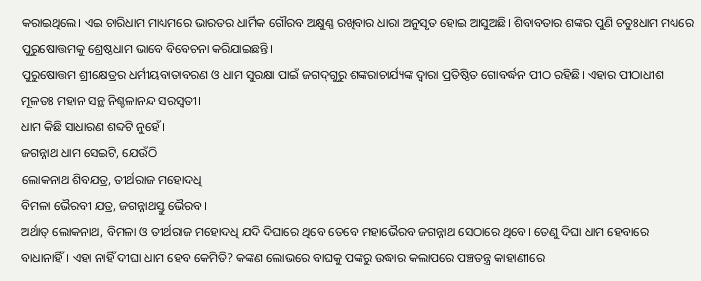କରାଇଥିଲେ। ଏଇ ଚାରିଧାମ ମାଧ୍ୟମରେ ଭାରତର ଧାର୍ମିକ ଗୌରବ ଅକ୍ଷୁଣ୍ଣ ରଖିବାର ଧାରା ଅନୁସୃତ ହୋଇ ଆସୁଅଛି। ଶିବାବତାର ଶଙ୍କର ପୁଣି ଚତୁଃଧାମ ମଧ୍ୟରେ ପୁରୁଷୋତ୍ତମକୁ ଶ୍ରେଷ୍ଠଧାମ ଭାବେ ବିବେଚନା କରିଯାଇଛନ୍ତି।
ପୁରୁଷୋତ୍ତମ ଶ୍ରୀକ୍ଷେତ୍ରର ଧର୍ମୀୟବାତାବରଣ ଓ ଧାମ ସୁରକ୍ଷା ପାଇଁ ଜଗଦ୍‌ଗୁରୁ ଶଙ୍କରାଚାର୍ଯ୍ୟଙ୍କ ଦ୍ୱାରା ପ୍ରତିଷ୍ଠିତ ଗୋବର୍ଦ୍ଧନ ପୀଠ ରହିଛି। ଏହାର ପୀଠାଧୀଶ ମୂଳତଃ ମହାନ ସନ୍ଥ ନିଶ୍ଚଳାନନ୍ଦ ସରସ୍ବତୀ।
ଧାମ କିଛି ସାଧାରଣ ଶବ୍ଦଟି ନୁହେଁ।
ଜଗନ୍ନାଥ ଧାମ ସେଇଟି, ଯେଉଁଠି
ଲୋକନାଥ ଶିବଯତ୍ର, ତୀର୍ଥରାଜ ମହୋଦଧି
ବିମଳା ଭୈରବୀ ଯତ୍ର, ଜଗନ୍ନାଥସ୍ତୁ ଭୈରବ।
ଅର୍ଥାତ୍‌ ଲୋକନାଥ, ବିମଳା ଓ ତୀର୍ଥରାଜ ମହୋଦଧି ଯଦି ଦିଘାରେ ଥିବେ ତେବେ ମହାଭୈରବ ଜଗନ୍ନାଥ ସେଠାରେ ଥିବେ। ତେଣୁ ଦିଘା ଧାମ ହେବାରେ ବାଧାନାହିଁ। ଏହା ନାହିଁ ଦୀଘା ଧାମ ହେବ କେମିତି? କଙ୍କଣ ଲୋଭରେ ବାଘକୁ ପଙ୍କରୁ ଉଦ୍ଧାର କଲାପରେ ପଞ୍ଚତନ୍ତ୍ର କାହାଣୀରେ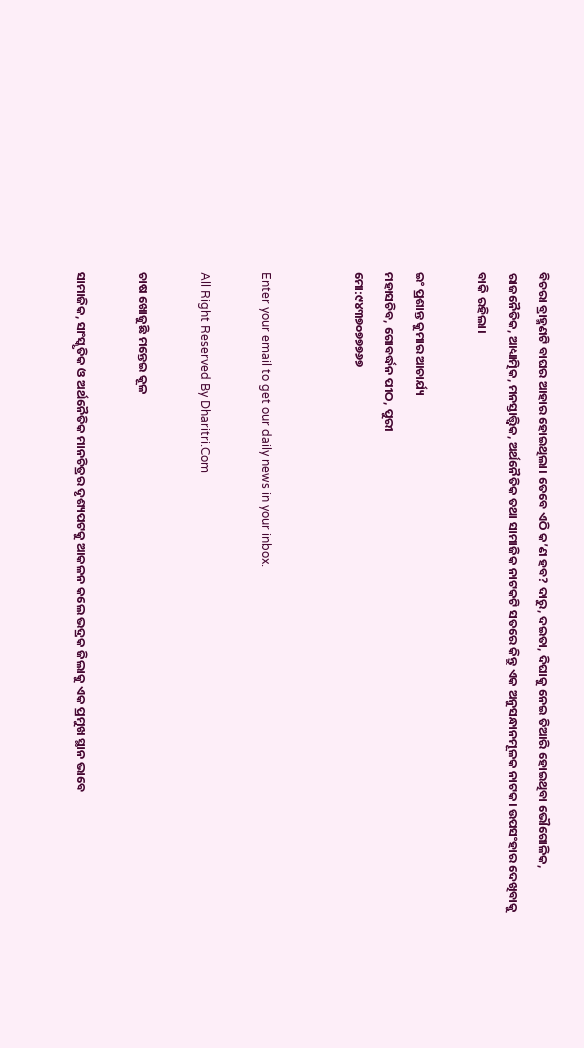ବିଚରା ବ୍ରାହ୍ମଣଟି ବାଘର ଆହାର ହୋଇଥିଲା। ତେବେ ଏଠି କ’ଣ ହବ? ଦାରୁ, ଦଇତା, ଦିଘାକୁ ନେଇ ତିଆରି ହୋଇଥିବା ଭୌଗୋଳିକ, ରାଜନୈତିକ, ଆଧ୍ୟାତ୍ମିକ, ମନସ୍ତାତ୍ତ୍ୱିକ, ଅର୍ଥନୈତିକ ତଥା ସାମାଜିକ ନାଟକଟି ସତରେ କିନ୍ତୁ ଏକ ଅନୁସନ୍ଧାନମୂଳକ ନାଟକ। ଉପସଂହାର ଦେଖିବାକୁ ବାକି ରହିଲା।

ଇଂ ପ୍ରଶାନ୍ତ କୁମାର ଆଚାର୍ଯ୍ୟ
ମହାସଚିବ, ଗୋବର୍ଦ୍ଧନ ପୀଠ, ପୁରୀ
ମୋ:୯୪୩୭୦୭୭୭୬୭


Enter your email to get our daily news in your inbox.

All Right Reserved By Dharitri.Com

ଚାଷ ଖୋଜୁଛି ମନ୍ତେଇ କୂଳ

ସାମାଜିକ, ସାଂସ୍କୃତିକ ଓ ଅର୍ଥନୈତିକ ମାନଚିତ୍ରର ଦୃଶ୍ୟପଟକୁ ଆକଳନ କଲେ ଭଦ୍ରକ ଜିଲାକୁ ଏକ ପ୍ରମୁଖ ସ୍ଥାନ ଭାବେ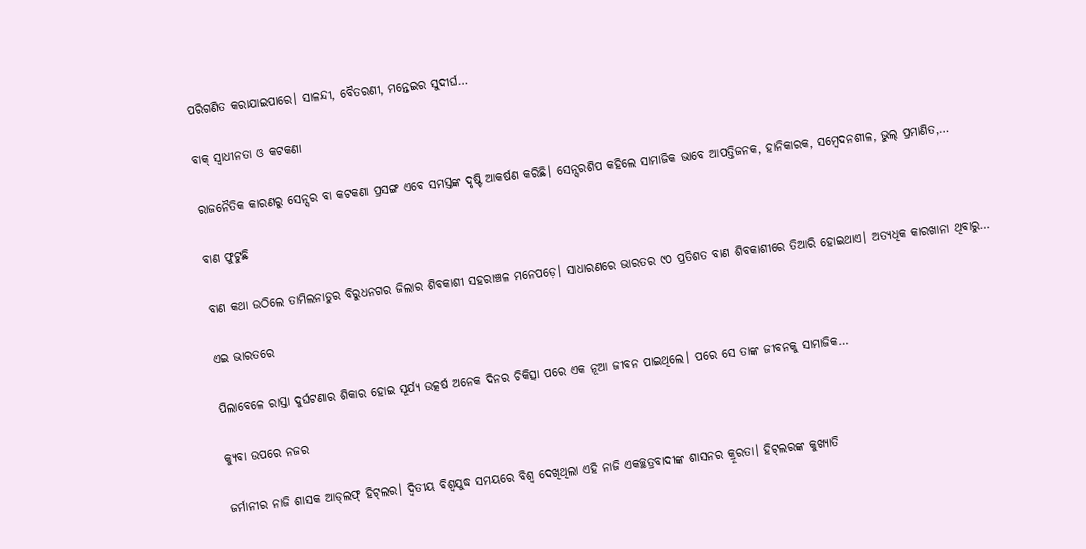ପରିଗଣିତ କରାଯାଇପାରେ। ସାଳନ୍ଦୀ, ବୈତରଣୀ, ମନ୍ତେଇର ସୁଦୀର୍ଘ…

ବାକ୍‌ ସ୍ବାଧୀନତା ଓ କଟକଣା

ରାଜନୈତିକ କାରଣରୁ ସେନ୍ସର ବା କଟକଣା ପ୍ରସଙ୍ଗ ଏବେ ସମସ୍ତଙ୍କ ଦୃଷ୍ଟି ଆକର୍ଷଣ କରିଛି। ସେନ୍ସରଶିପ କହିଲେ ସାମାଜିକ ଭାବେ ଆପତ୍ତିଜନକ, ହାନିକାରକ, ସମ୍ବେଦନଶୀଳ, ଭୁଲ୍‌ ପ୍ରମାଣିତ,…

ବାଣ ଫୁଟୁଛି

ବାଣ କଥା ଉଠିଲେ ତାମିଲନାଡୁର ବିରୁଧନଗର ଜିଲାର ଶିବକାଶୀ ସହରାଞ୍ଚଳ ମନେପଡ଼େ। ସାଧାରଣରେ ଭାରତର ୯୦ ପ୍ରତିଶତ ବାଣ ଶିବକାଶୀରେ ତିଆରି ହୋଇଥାଏ। ଅତ୍ୟଧିକ କାରଖାନା ଥିବାରୁ…

ଏଇ ଭାରତରେ

ପିଲାବେଳେ ରାସ୍ତା ଦୁର୍ଘଟଣାର ଶିକାର ହୋଇ ସୂର୍ଯ୍ୟ ଉତ୍କର୍ଷ ଅନେକ ଦିନର ଚିକିତ୍ସା ପରେ ଏକ ନୂଆ ଜୀବନ ପାଇଥିଲେ। ପରେ ସେ ତାଙ୍କ ଜୀବନକୁ ସାମାଜିକ…

କ୍ୟୁବା ଉପରେ ନଜର

ଜର୍ମାନୀର ନାଜି ଶାସକ ଆଡ୍‌ଲଫ୍‌ ହିଟ୍‌ଲର। ଦ୍ବିତୀୟ ବିଶ୍ବଯୁଦ୍ଧ ସମୟରେ ବିଶ୍ବ ଦେଖିଥିଲା ଏହି ନାଜି ଏକଚ୍ଛତ୍ରବାଦୀଙ୍କ ଶାସନର କ୍ରୂରତା। ହିଟ୍‌ଲରଙ୍କ କୁଖ୍ୟାତି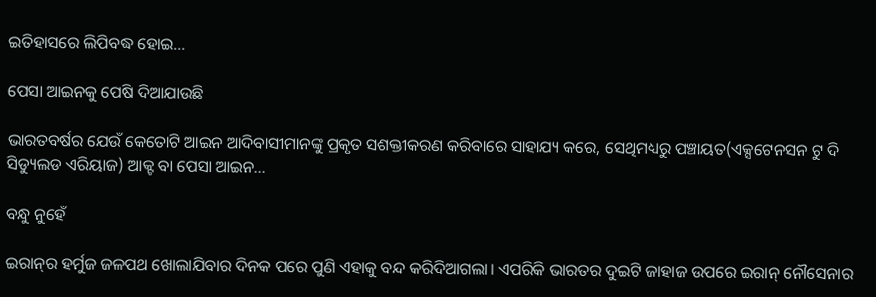ଇତିହାସରେ ଲିପିବଦ୍ଧ ହୋଇ…

ପେସା ଆଇନକୁ ପେଷି ଦିଆଯାଉଛି

ଭାରତବର୍ଷର ଯେଉଁ କେତୋଟି ଆଇନ ଆଦିବାସୀମାନଙ୍କୁ ପ୍ରକୃତ ସଶକ୍ତୀକରଣ କରିବାରେ ସାହାଯ୍ୟ କରେ, ସେଥିମଧ୍ୟରୁ ପଞ୍ଚାୟତ(ଏକ୍ସଟେନସନ ଟୁ ଦି ସିଡ୍ୟୁଲଡ ଏରିୟାଜ) ଆକ୍ଟ ବା ପେସା ଆଇନ…

ବନ୍ଧୁ ନୁହେଁ

ଇରାନ୍‌ର ହର୍ମୁଜ ଜଳପଥ ଖୋଲାଯିବାର ଦିନକ ପରେ ପୁଣି ଏହାକୁ ବନ୍ଦ କରିଦିଆଗଲା। ଏପରିକି ଭାରତର ଦୁଇଟି ଜାହାଜ ଉପରେ ଇରାନ୍‌ ନୌସେନାର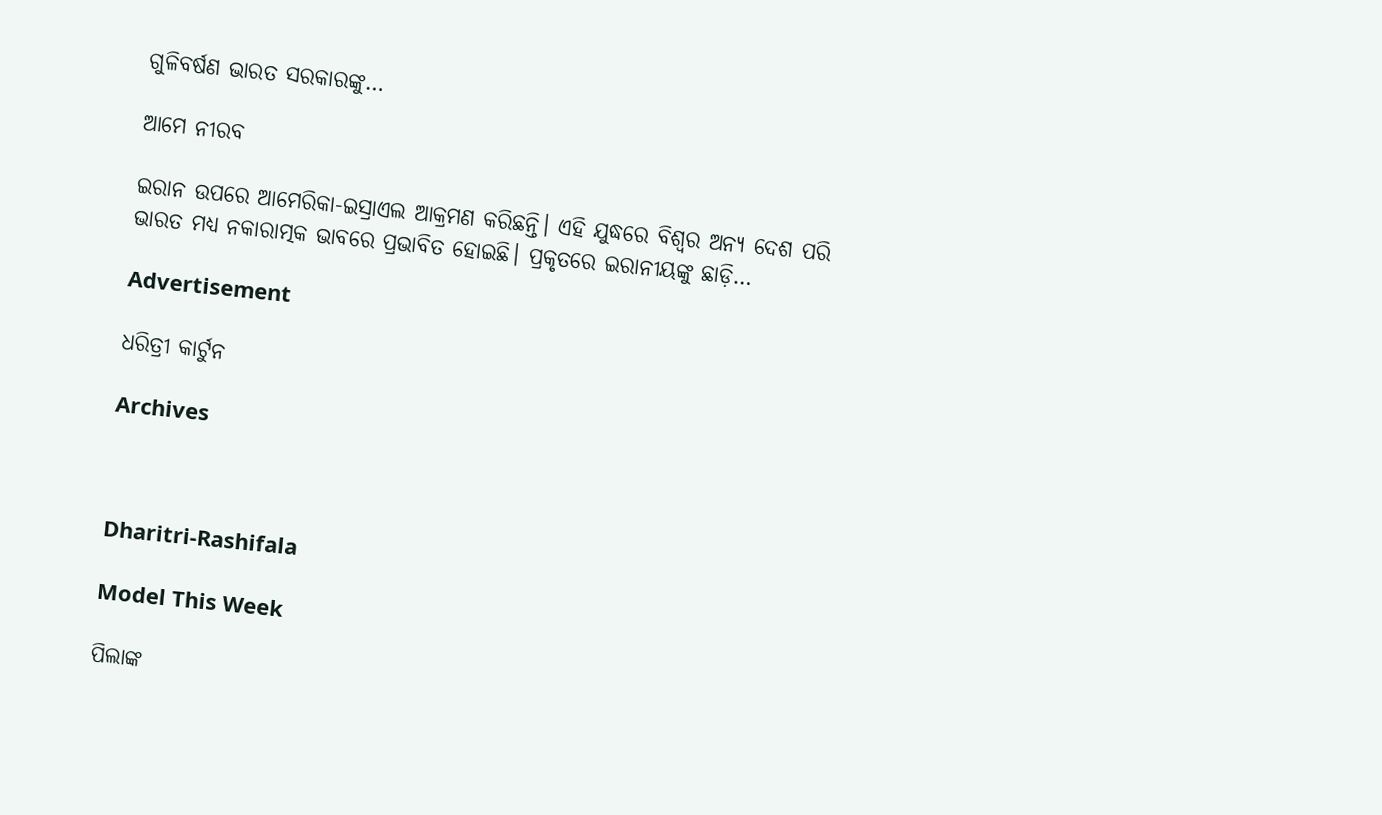ଗୁଳିବର୍ଷଣ ଭାରତ ସରକାରଙ୍କୁ…

ଆମେ ନୀରବ

ଇରାନ ଉପରେ ଆମେରିକା-ଇସ୍ରାଏଲ ଆକ୍ରମଣ କରିଛନ୍ତି। ଏହି ଯୁଦ୍ଧରେ ବିଶ୍ୱର ଅନ୍ୟ ଦେଶ ପରି ଭାରତ ମଧ୍ୟ ନକାରାତ୍ମକ ଭାବରେ ପ୍ରଭାବିତ ହୋଇଛି। ପ୍ରକୃତରେ ଇରାନୀୟଙ୍କୁ ଛାଡ଼ି…

Advertisement

ଧରିତ୍ରୀ କାର୍ଟୁନ

Archives



Dharitri-Rashifala

Model This Week

ପିଲାଙ୍କ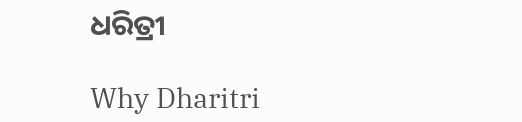ଧରିତ୍ରୀ

Why Dharitri